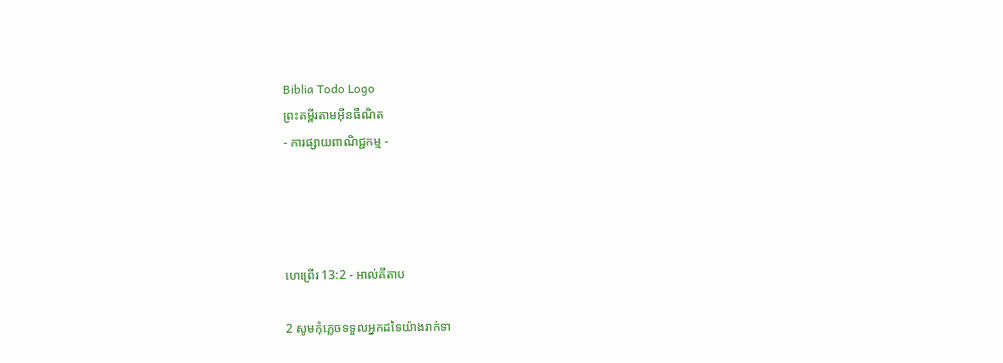Biblia Todo Logo
ព្រះគម្ពីរតាមអ៊ីនធឺណិត
- ការផ្សាយពាណិជ្ជកម្ម -




ហេព្រើរ 13:2 - អាល់គីតាប

2 សូមកុំភ្លេចទទួលអ្នកដទៃយ៉ាងរាក់‌ទា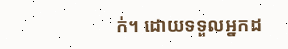ក់។ ដោយទទួលអ្នកដ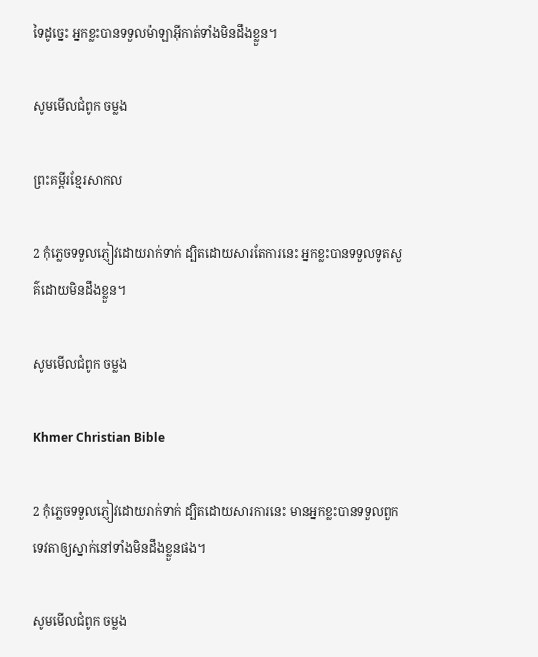ទៃដូច្នេះ អ្នកខ្លះបានទទួលម៉ាឡា‌អ៊ីកាត់ទាំងមិនដឹងខ្លួន។

សូមមើលជំពូក ចម្លង

ព្រះគម្ពីរខ្មែរសាកល

2 កុំភ្លេចទទួលភ្ញៀវដោយរាក់ទាក់ ដ្បិតដោយសារតែការនេះ អ្នកខ្លះបានទទួលទូតសួគ៌ដោយមិនដឹងខ្លួន។

សូមមើលជំពូក ចម្លង

Khmer Christian Bible

2 កុំភ្លេចទទួលភ្ញៀវដោយរាក់ទាក់ ដ្បិតដោយសារការនេះ មានអ្នកខ្លះបានទទួលពួកទេវតាឲ្យស្នាក់នៅទាំងមិនដឹងខ្លួនផង។

សូមមើលជំពូក ចម្លង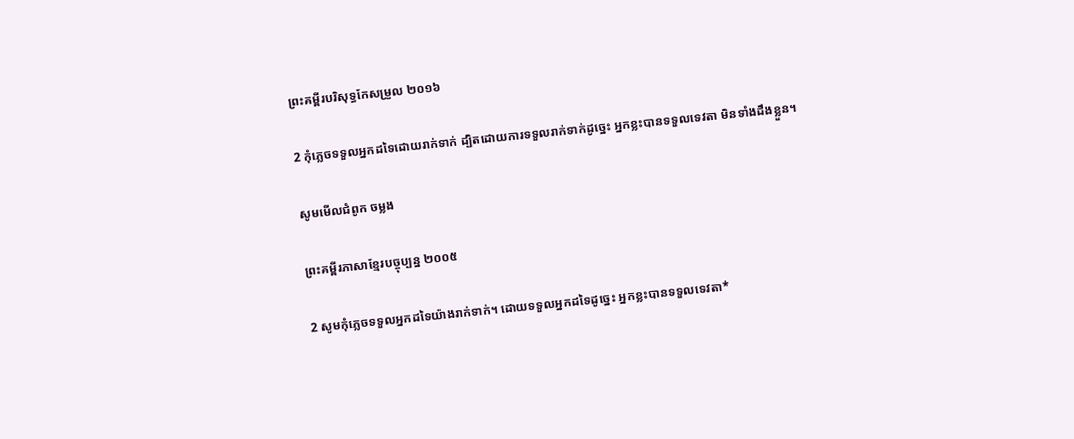ព្រះគម្ពីរបរិសុទ្ធកែសម្រួល ២០១៦

2 កុំភ្លេចទទួលអ្នកដទៃដោយរាក់ទាក់ ដ្បិតដោយការទទួលរាក់ទាក់ដូច្នេះ អ្នកខ្លះបានទទួលទេវតា មិនទាំងដឹងខ្លួន។

សូមមើលជំពូក ចម្លង

ព្រះគម្ពីរភាសាខ្មែរបច្ចុប្បន្ន ២០០៥

2 សូមកុំភ្លេចទទួលអ្នកដទៃយ៉ាងរាក់‌ទាក់។ ដោយទទួលអ្នកដទៃដូច្នេះ អ្នកខ្លះបានទទួលទេវតា*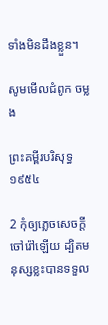ទាំងមិនដឹងខ្លួន។

សូមមើលជំពូក ចម្លង

ព្រះគម្ពីរបរិសុទ្ធ ១៩៥៤

2 កុំឲ្យភ្លេចសេចក្ដីចៅ‌រ៉ៅឡើយ ដ្បិតមនុស្សខ្លះបានទទួល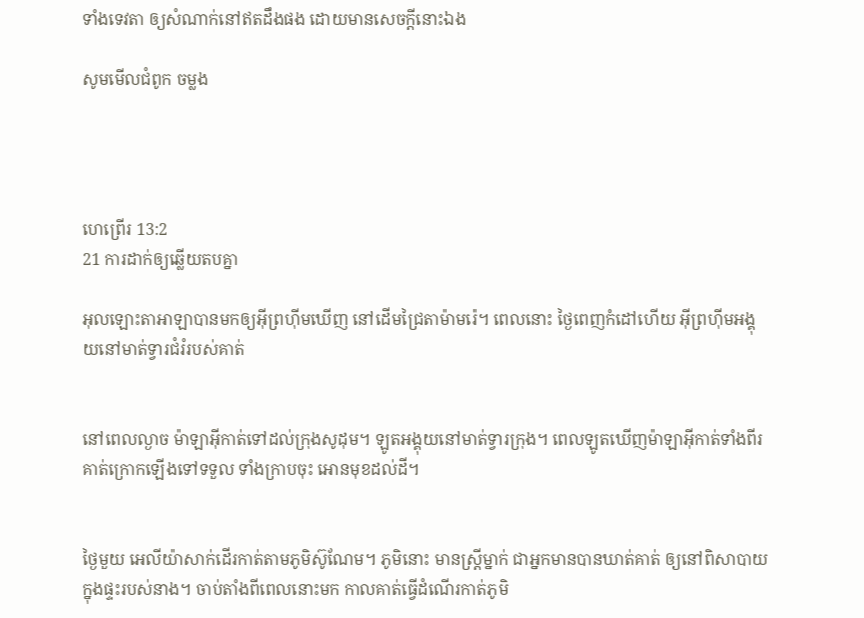ទាំងទេវតា ឲ្យសំណាក់នៅឥតដឹងផង ដោយមានសេចក្ដីនោះឯង

សូមមើលជំពូក ចម្លង




ហេព្រើរ 13:2
21 ការដាក់ឲ្យឆ្លើយតបគ្នា

អុលឡោះ‌តាអាឡាបានមកឲ្យអ៊ីព្រហ៊ីមឃើញ នៅដើមជ្រៃតាម៉ាមរ៉េ។ ពេលនោះ ថ្ងៃពេញកំដៅហើយ អ៊ីព្រហ៊ីមអង្គុយនៅមាត់ទ្វារជំរំរបស់គាត់


នៅពេលល្ងាច ម៉ាឡា‌អ៊ីកាត់ទៅដល់ក្រុងសូដុម។ ឡូតអង្គុយនៅមាត់ទ្វារក្រុង។ ពេលឡូតឃើញម៉ាឡា‌អ៊ីកាត់ទាំងពីរ គាត់ក្រោកឡើងទៅទទួល ទាំងក្រាបចុះ អោនមុខដល់ដី។


ថ្ងៃមួយ អេលី‌យ៉ាសាក់ដើរកាត់តាមភូមិស៊ូ‌ណែម។ ភូមិនោះ មានស្ត្រីម្នាក់ ជាអ្នកមានបានឃាត់គាត់ ឲ្យនៅពិសាបាយក្នុងផ្ទះរបស់នាង។ ចាប់តាំងពីពេលនោះមក កាលគាត់ធ្វើដំណើរកាត់ភូមិ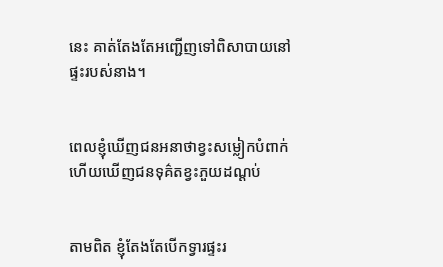នេះ គាត់តែងតែអញ្ជើញទៅពិសាបាយនៅផ្ទះរបស់នាង។


ពេលខ្ញុំឃើញជនអនាថាខ្វះសម្លៀក‌បំពាក់ ហើយឃើញជនទុគ៌តខ្វះភួយដណ្ដប់


តាមពិត ខ្ញុំតែងតែបើកទ្វារផ្ទះរ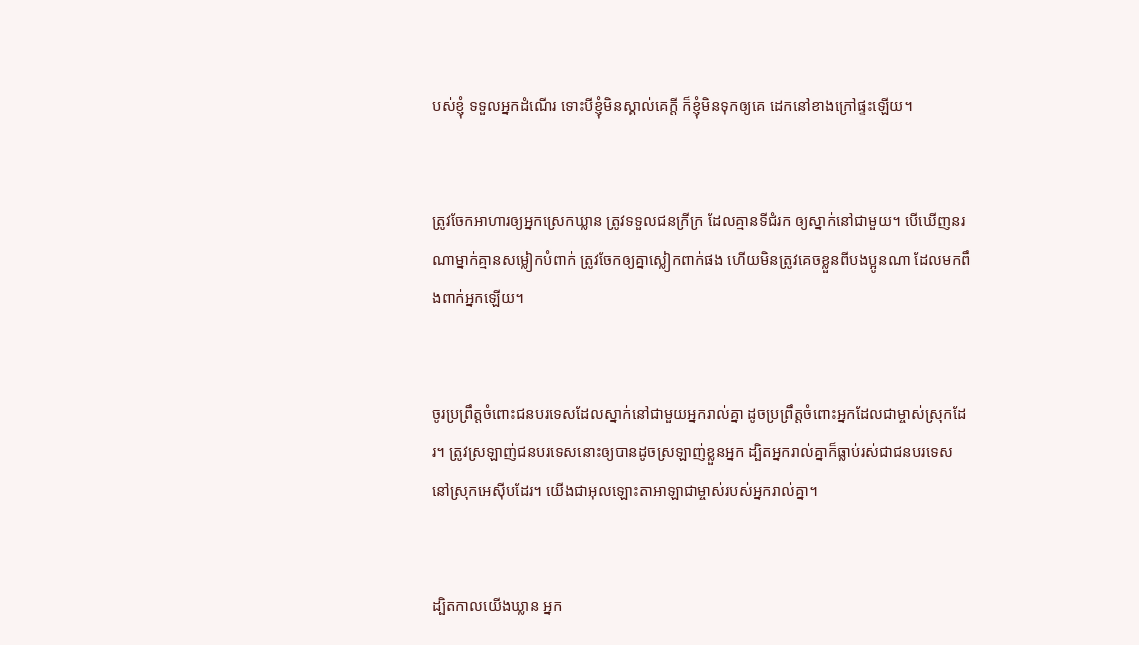បស់ខ្ញុំ ទទួលអ្នកដំណើរ ទោះបីខ្ញុំមិនស្គាល់គេក្ដី ក៏ខ្ញុំមិនទុកឲ្យគេ ដេកនៅខាងក្រៅផ្ទះឡើយ។


ត្រូវចែកអាហារឲ្យអ្នកស្រេកឃ្លាន ត្រូវទទួលជនក្រីក្រ ដែលគ្មានទីជំរក ឲ្យស្នាក់នៅជាមួយ។ បើឃើញនរណាម្នាក់គ្មានសម្លៀក‌បំពាក់ ត្រូវចែកឲ្យគ្នាស្លៀកពាក់ផង ហើយមិនត្រូវគេចខ្លួនពីបងប្អូនណា ដែលមកពឹងពាក់អ្នកឡើយ។


ចូរប្រព្រឹត្តចំពោះជនបរ‌ទេសដែលស្នាក់នៅជាមួយអ្នករាល់គ្នា ដូចប្រព្រឹត្តចំពោះអ្នកដែលជាម្ចាស់ស្រុកដែរ។ ត្រូវស្រឡាញ់ជនបរ‌ទេសនោះឲ្យបានដូចស្រឡាញ់ខ្លួនអ្នក ដ្បិតអ្នករាល់គ្នាក៏ធ្លាប់រស់ជាជនបរ‌ទេសនៅស្រុកអេស៊ីបដែរ។ យើងជាអុលឡោះ‌តាអាឡាជាម្ចាស់របស់អ្នករាល់គ្នា។


ដ្បិតកាលយើងឃ្លាន អ្នក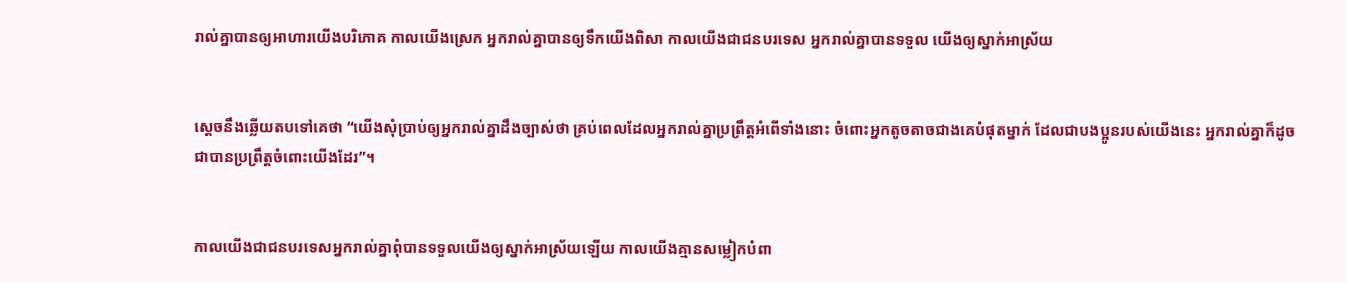រាល់គ្នាបានឲ្យអាហារយើងបរិភោគ កាលយើងស្រេក អ្នករាល់គ្នាបានឲ្យទឹកយើងពិសា កាលយើងជាជនបរទេស អ្នករាល់គ្នាបានទទួល យើងឲ្យស្នាក់អាស្រ័យ


ស្តេចនឹងឆ្លើយតបទៅគេថា “យើងសុំប្រាប់ឲ្យអ្នករាល់គ្នាដឹងច្បាស់ថា គ្រប់ពេលដែលអ្នករាល់គ្នាប្រព្រឹត្ដអំពើទាំងនោះ ចំពោះអ្នកតូច‌តាចជាងគេបំផុតម្នាក់ ដែលជាបងប្អូនរបស់យើងនេះ អ្នករាល់គ្នាក៏ដូចជាបានប្រព្រឹត្ដចំពោះយើងដែរ”។


កាលយើងជាជនបរទេសអ្នករាល់គ្នាពុំបានទទួលយើងឲ្យស្នាក់អាស្រ័យឡើយ កាលយើងគ្មានសម្លៀក‌បំពា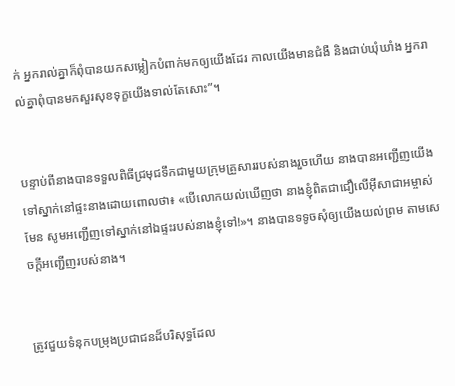ក់ អ្នករាល់គ្នាក៏ពុំបានយកសម្លៀក‌បំពាក់មកឲ្យយើងដែរ កាលយើងមានជំងឺ និងជាប់ឃុំ‌ឃាំង អ្នករាល់គ្នាពុំបានមកសួរសុខទុក្ខយើងទាល់តែសោះ”។


បន្ទាប់ពីនាងបានទទួលពិធីជ្រមុជទឹកជាមួយក្រុមគ្រួសាររបស់នាងរួចហើយ នាងបានអញ្ជើញយើងទៅស្នាក់នៅផ្ទះនាងដោយពោលថា៖ «បើលោកយល់ឃើញថា នាងខ្ញុំពិតជាជឿលើអ៊ីសា‌ជាអម្ចាស់មែន សូមអញ្ជើញទៅស្នាក់នៅឯផ្ទះរបស់នាងខ្ញុំទៅ!»។ នាងបានទទូចសុំឲ្យយើងយល់ព្រម តាមសេចក្ដីអញ្ជើញរបស់នាង។


ត្រូវជួយទំនុកបម្រុងប្រជា‌ជនដ៏‌បរិសុទ្ធដែល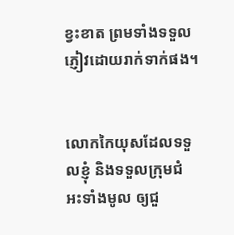ខ្វះខាត ព្រមទាំងទទួលភ្ញៀវដោយរាក់ទាក់ផង។


លោកកៃយុសដែលទទួលខ្ញុំ និងទទួលក្រុម‌ជំអះទាំងមូល ឲ្យជួ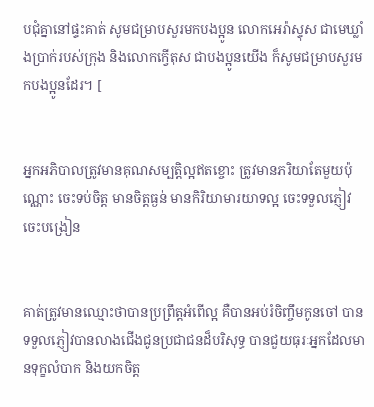ប‌ជុំគ្នានៅផ្ទះគាត់ សូមជម្រាបសួរមកបងប្អូន លោកអេរ៉ា‌ស្ទុស ជាមេឃ្លាំងប្រាក់របស់ក្រុង និងលោកក្វើ‌តុស ជាបងប្អូនយើង ក៏សូមជម្រាបសួរមកបងប្អូនដែរ។ [


អ្នកអភិបាលត្រូវមានគុណសម្បត្តិល្អឥតខ្ចោះ ត្រូវមានភរិយាតែមួយប៉ុណ្ណោះ ចេះទប់ចិត្ត មានចិត្ដធ្ងន់ មានកិរិយាមារយាទល្អ ចេះទទួលភ្ញៀវ ចេះបង្រៀន


គាត់ត្រូវមានឈ្មោះថាបានប្រព្រឹត្ដអំពើល្អ គឺបានអប់រំចិញ្ចឹមកូនចៅ បានទទួលភ្ញៀវបានលាងជើងជូនប្រជា‌ជនដ៏‌បរិសុទ្ធ បានជួយធុរៈអ្នកដែលមានទុក្ខលំបាក និងយកចិត្ដ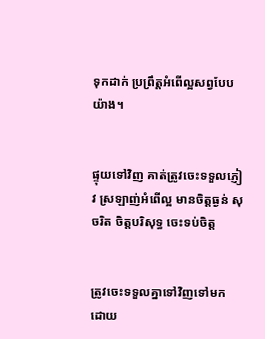ទុកដាក់ ប្រព្រឹត្ដអំពើល្អសព្វបែបយ៉ាង។


ផ្ទុយទៅវិញ គាត់ត្រូវចេះទទួលភ្ញៀវ ស្រឡាញ់អំពើល្អ មានចិត្ដធ្ងន់ សុចរិត ចិត្ដបរិសុទ្ធ ចេះទប់ចិត្ដ


ត្រូវចេះទទួលគ្នាទៅវិញទៅមក ដោយ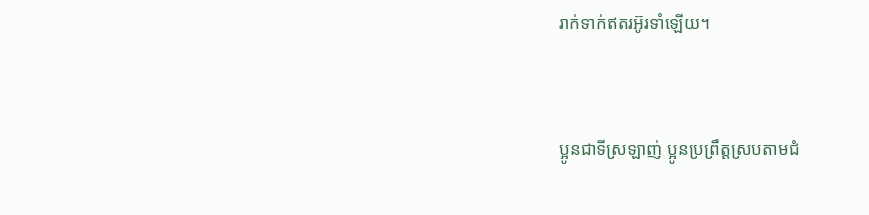រាក់ទាក់ឥតរអ៊ូ‌រទាំឡើយ។


ប្អូនជាទីស្រឡាញ់ ប្អូនប្រព្រឹត្ដស្របតាមជំ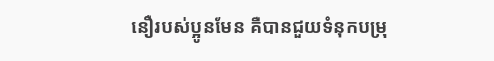នឿរបស់ប្អូនមែន គឺបានជួយទំនុកបម្រុ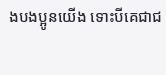ងបងប្អូនយើង ទោះបីគេជាជ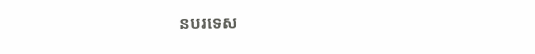នបរទេស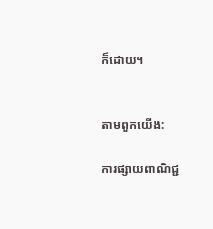ក៏ដោយ។


តាមពួកយើង:

ការផ្សាយពាណិជ្ជ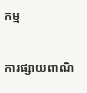កម្ម


ការផ្សាយពាណិ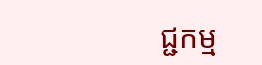ជ្ជកម្ម